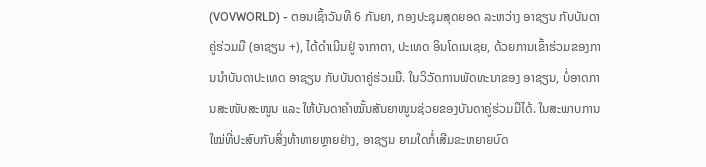(VOVWORLD) - ຕອນເຊົ້າວັນທີ 6 ກັນຍາ, ກອງປະຊຸມສຸດຍອດ ລະຫວ່າງ ອາຊຽນ ກັບບັນດາຄູ່ຮ່ວມມື (ອາຊຽນ +), ໄດ້ດຳເນີນຢູ່ ຈາກາຕາ, ປະເທດ ອິນໂດເນເຊຍ, ດ້ວຍການເຂົ້າຮ່ວມຂອງການນຳບັນດາປະເທດ ອາຊຽນ ກັບບັນດາຄູ່ຮ່ວມມື. ໃນວິວັດການພັດທະນາຂອງ ອາຊຽນ, ບໍ່ອາດການສະໜັບສະໜູນ ແລະ ໃຫ້ບັນດາຄຳໝັ້ນສັນຍາໜູນຊ່ວຍຂອງບັນດາຄູ່ຮ່ວມມືໄດ້. ໃນສະພາບການໃໝ່ທີ່ປະສົບກັບສິ່ງທ້າທາຍຫຼາຍຢ່າງ, ອາຊຽນ ຍາມໃດກໍ່ເສີມຂະຫຍາຍບົດ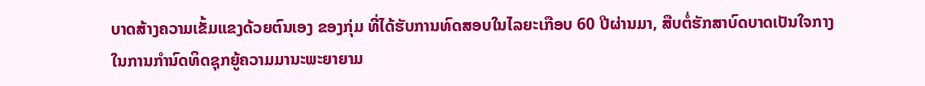ບາດສ້າງຄວາມເຂັ້ມແຂງດ້ວຍຕົນເອງ ຂອງກຸ່ມ ທີ່ໄດ້ຮັບການທົດສອບໃນໄລຍະເກືອບ 60 ປີຜ່ານມາ, ສືບຕໍ່ຮັກສາບົດບາດເປັນໃຈກາງໃນການກຳນົດທິດຊຸກຍູ້ຄວາມມານະພະຍາຍາມ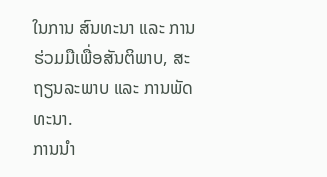ໃນການ ສົນທະນາ ແລະ ການຮ່ວມມືເພື່ອສັນຕິພາບ, ສະຖຽນລະພາບ ແລະ ການພັດທະນາ.
ການນຳ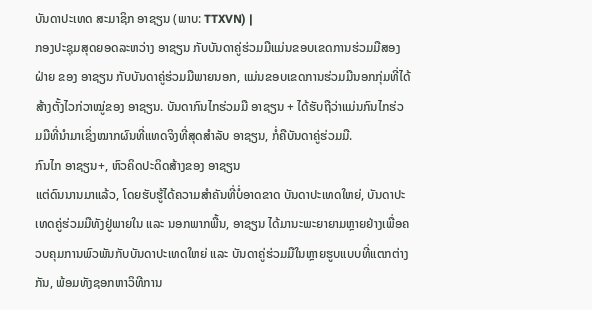ບັນດາປະເທດ ສະມາຊິກ ອາຊຽນ (ພາບ: TTXVN) |
ກອງປະຊຸມສຸດຍອດລະຫວ່າງ ອາຊຽນ ກັບບັນດາຄູ່ຮ່ວມມືແມ່ນຂອບເຂດການຮ່ວມມືສອງຝ່າຍ ຂອງ ອາຊຽນ ກັບບັນດາຄູ່ຮ່ວມມືພາຍນອກ, ແມ່ນຂອບເຂດການຮ່ວມມືນອກກຸ່ມທີ່ໄດ້ສ້າງຕັ້ງໄວກ່ວາໝູ່ຂອງ ອາຊຽນ. ບັນດາກົນໄກຮ່ວມມື ອາຊຽນ + ໄດ້ຮັບຖືວ່າແມ່ນກົນໄກຮ່ວມມືທີ່ນຳມາເຊິ່ງໝາກຜົນທີ່ແທດຈິງທີ່ສຸດສຳລັບ ອາຊຽນ, ກໍ່ຄືບັນດາຄູ່ຮ່ວມມື.
ກົນໄກ ອາຊຽນ+, ຫົວຄິດປະດິດສ້າງຂອງ ອາຊຽນ
ແຕ່ດົນນານມາແລ້ວ, ໂດຍຮັບຮູ້ໄດ້ຄວາມສຳຄັນທີ່ບໍ່ອາດຂາດ ບັນດາປະເທດໃຫຍ່, ບັນດາປະເທດຄູ່ຮ່ວມມືທັງຢູ່ພາຍໃນ ແລະ ນອກພາກພື້ນ, ອາຊຽນ ໄດ້ມານະພະຍາຍາມຫຼາຍຢ່າງເພື່ອຄວບຄຸມການພົວພັນກັບບັນດາປະເທດໃຫຍ່ ແລະ ບັນດາຄູ່ຮ່ວມມືໃນຫຼາຍຮູບແບບທີ່ແຕກຕ່າງກັນ, ພ້ອມທັງຊອກຫາວິທີການ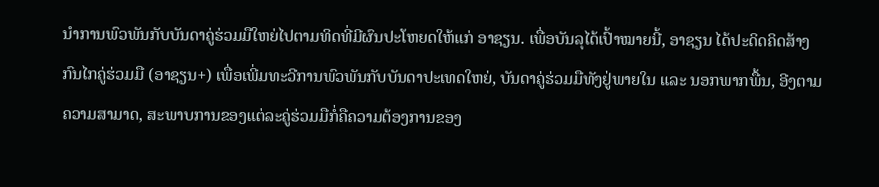ນຳການພົວພັນກັບບັນດາຄູ່ຮ່ວມມືໃຫຍ່ໄປຕາມທິດທີ່ມີຜົນປະໂຫຍດໃຫ້ແກ່ ອາຊຽນ. ເພື່ອບັນລຸໄດ້ເປົ້າໝາຍນີ້, ອາຊຽນ ໄດ້ປະດິດຄິດສ້າງກົນໄກຄູ່ຮ່ວມມື (ອາຊຽນ+) ເພື່ອເພີ່ມທະວີການພົວພັນກັບບັນດາປະເທດໃຫຍ່, ບັນດາຄູ່ຮ່ວມມືທັງຢູ່ພາຍໃນ ແລະ ນອກພາກພື້ນ, ອີງຕາມຄວາມສາມາດ, ສະພາບການຂອງແຕ່ລະຄູ່ຮ່ວມມືກໍ່ຄືຄວາມຕ້ອງການຂອງ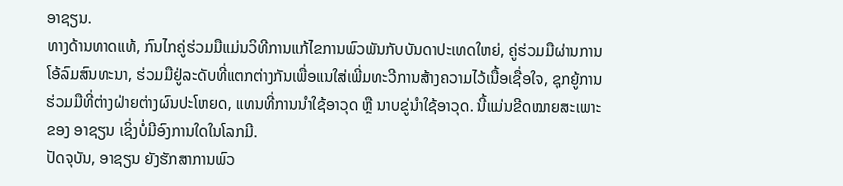ອາຊຽນ.
ທາງດ້ານທາດແທ້, ກົນໄກຄູ່ຮ່ວມມືແມ່ນວິທີການແກ້ໄຂການພົວພັນກັບບັນດາປະເທດໃຫຍ່, ຄູ່ຮ່ວມມືຜ່ານການໂອ້ລົມສົນທະນາ, ຮ່ວມມືຢູ່ລະດັບທີ່ແຕກຕ່າງກັນເພື່ອແນໃສ່ເພີ່ມທະວີການສ້າງຄວາມໄວ້ເນື້ອເຊື່ອໃຈ, ຊຸກຍູ້ການຮ່ວມມືທີ່ຕ່າງຝ່າຍຕ່າງຜົນປະໂຫຍດ, ແທນທີ່ການນຳໃຊ້ອາວຸດ ຫຼື ນາບຂູ່ນຳໃຊ້ອາວຸດ. ນີ້ແມ່ນຂີດໝາຍສະເພາະຂອງ ອາຊຽນ ເຊິ່ງບໍ່ມີອົງການໃດໃນໂລກມີ.
ປັດຈຸບັນ, ອາຊຽນ ຍັງຮັກສາການພົວ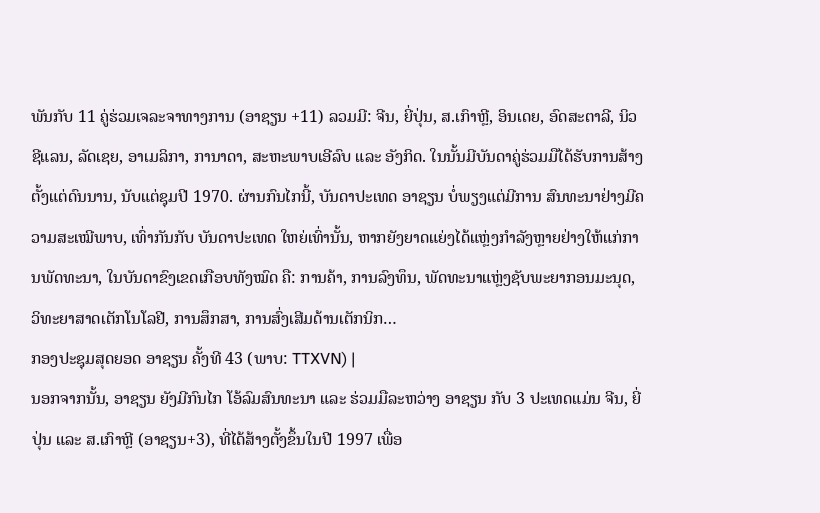ພັນກັບ 11 ຄູ່ຮ່ວມເຈລະຈາທາງການ (ອາຊຽນ +11) ລວມມີ: ຈີນ, ຍີ່ປຸ່ນ, ສ.ເກົາຫຼີ, ອິນເດຍ, ອົດສະຕາລີ, ນິວຊີແລນ, ລັດເຊຍ, ອາເມລິກາ, ການາດາ, ສະຫະພາບເອີລົບ ແລະ ອັງກິດ. ໃນນັ້ນມີບັນດາຄູ່ຮ່ວມມືໄດ້ຮັບການສ້າງຕັ້ງແຕ່ດົນນານ, ນັບແຕ່ຊຸມປີ 1970. ຜ່ານກົນໄກນີ້, ບັນດາປະເທດ ອາຊຽນ ບໍ່ພຽງແຕ່ມີການ ສົນທະນາຢ່າງມີຄວາມສະເໝີພາບ, ເທົ່າກັນກັບ ບັນດາປະເທດ ໃຫຍ່ເທົ່ານັ້ນ, ຫາກຍັງຍາດແຍ່ງໄດ້ແຫຼ່ງກຳລັງຫຼາຍຢ່າງໃຫ້ແກ່ການພັດທະນາ, ໃນບັນດາຂົງເຂດເກືອບທັງໝົດ ຄື: ການຄ້າ, ການລົງທຶນ, ພັດທະນາແຫຼ່ງຊັບພະຍາກອນມະນຸດ, ວິທະຍາສາດເຕັກໂນໂລຢີ, ການສຶກສາ, ການສົ່ງເສີມດ້ານເຕັກນິກ…
ກອງປະຊຸມສຸດຍອດ ອາຊຽນ ຄັ້ງທີ 43 (ພາບ: TTXVN) |
ນອກຈາກນັ້ນ, ອາຊຽນ ຍັງມີກົນໄກ ໂອ້ລົມສົນທະນາ ແລະ ຮ່ວມມືລະຫວ່າງ ອາຊຽນ ກັບ 3 ປະເທດແມ່ນ ຈີນ, ຍີ່ປຸ່ນ ແລະ ສ.ເກົາຫຼີ (ອາຊຽນ+3), ທີ່ໄດ້ສ້າງຕັ້ງຂຶ້ນໃນປີ 1997 ເພື່ອ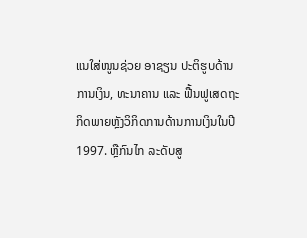ແນໃສ່ໜູນຊ່ວຍ ອາຊຽນ ປະຕິຮູບດ້ານການເງິນ, ທະນາຄານ ແລະ ຟື້ນຟູເສດຖະກິດພາຍຫຼັງວິກິດການດ້ານການເງິນໃນປີ 1997. ຫຼືກົນໄກ ລະດັບສູ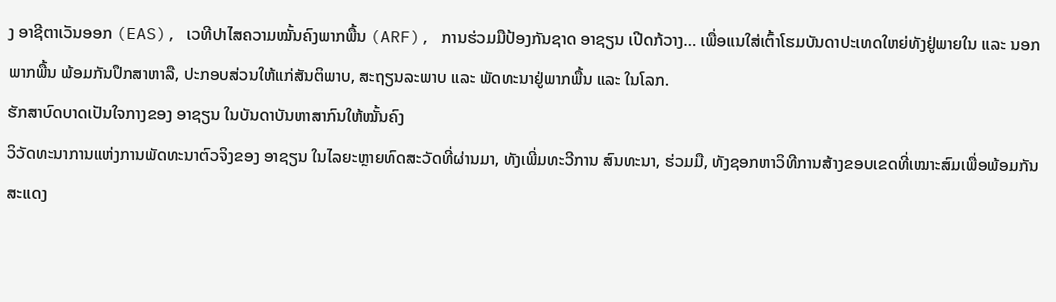ງ ອາຊີຕາເວັນອອກ (EAS), ເວທີປາໄສຄວາມໝັ້ນຄົງພາກພື້ນ (ARF), ການຮ່ວມມືປ້ອງກັນຊາດ ອາຊຽນ ເປີດກ້ວາງ… ເພື່ອແນໃສ່ເຕົ້າໂຮມບັນດາປະເທດໃຫຍ່ທັງຢູ່ພາຍໃນ ແລະ ນອກພາກພື້ນ ພ້ອມກັນປຶກສາຫາລື, ປະກອບສ່ວນໃຫ້ແກ່ສັນຕິພາບ, ສະຖຽນລະພາບ ແລະ ພັດທະນາຢູ່ພາກພື້ນ ແລະ ໃນໂລກ.
ຮັກສາບົດບາດເປັນໃຈກາງຂອງ ອາຊຽນ ໃນບັນດາບັນຫາສາກົນໃຫ້ໝັ້ນຄົງ
ວິວັດທະນາການແຫ່ງການພັດທະນາຕົວຈິງຂອງ ອາຊຽນ ໃນໄລຍະຫຼາຍທົດສະວັດທີ່ຜ່ານມາ, ທັງເພີ່ມທະວີການ ສົນທະນາ, ຮ່ວມມື, ທັງຊອກຫາວິທີການສ້າງຂອບເຂດທີ່ເໝາະສົມເພື່ອພ້ອມກັນສະແດງ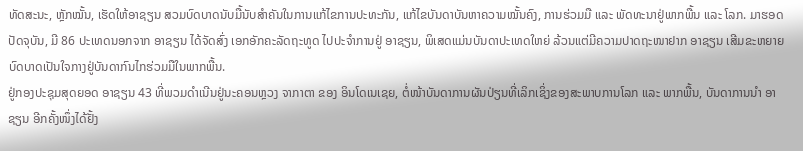ທັດສະນະ, ຫຼັກໝັ້ນ, ເຮັດໃຫ້ອາຊຽນ ສວມບົດບາດນັບມື້ນັບສຳຄັນໃນການແກ້ໄຂການປະທະກັນ, ແກ້ໄຂບັນດາບັນຫາຄວາມໝັ້ນຄົງ, ການຮ່ວມມື ແລະ ພັດທະນາຢູ່ພາກພື້ນ ແລະ ໂລກ. ມາຮອດປັດຈຸບັນ, ມີ 86 ປະເທດນອກຈາກ ອາຊຽນ ໄດ້ຈັດສົ່ງ ເອກອັກຄະລັດຖະທູດ ໄປປະຈຳການຢູ່ ອາຊຽນ, ພິເສດແມ່ນບັນດາປະເທດໃຫຍ່ ລ້ວນແຕ່ມີຄວາມປາດຖະໜາຢາກ ອາຊຽນ ເສີມຂະຫຍາຍບົດບາດເປັນໃຈກາງຢູ່ບັນດາກົນໄກຮ່ວມມືໃນພາກພື້ນ.
ຢູ່ກອງປະຊຸມສຸດຍອດ ອາຊຽນ 43 ທີ່ພວມດຳເນີນຢູ່ນະຄອນຫຼວງ ຈາກາຕາ ຂອງ ອິນໂດເນເຊຍ, ຕໍ່ໜ້າບັນດາການຜັນປ່ຽນທີ່ເລິກເຊິ່ງຂອງສະພາບການໂລກ ແລະ ພາກພື້ນ, ບັນດາການນຳ ອາຊຽນ ອີກຄັ້ງໜຶ່ງໄດ້ຢັ້ງ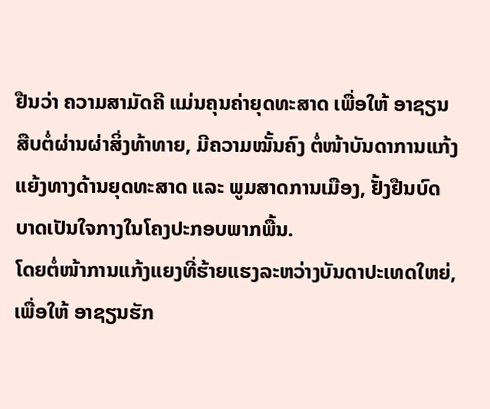ຢືນວ່າ ຄວາມສາມັດຄີ ແມ່ນຄຸນຄ່າຍຸດທະສາດ ເພື່ອໃຫ້ ອາຊຽນ ສືບຕໍ່ຜ່ານຜ່າສິ່ງທ້າທາຍ, ມີຄວາມໝັ້ນຄົງ ຕໍ່ໜ້າບັນດາການແກ້ງແຍ້ງທາງດ້ານຍຸດທະສາດ ແລະ ພູມສາດການເມືອງ, ຢັ້ງຢືນບົດບາດເປັນໃຈກາງໃນໂຄງປະກອບພາກພື້ນ.
ໂດຍຕໍ່ໜ້າການແກ້ງແຍງທີ່ຮ້າຍແຮງລະຫວ່າງບັນດາປະເທດໃຫຍ່, ເພື່ອໃຫ້ ອາຊຽນຮັກ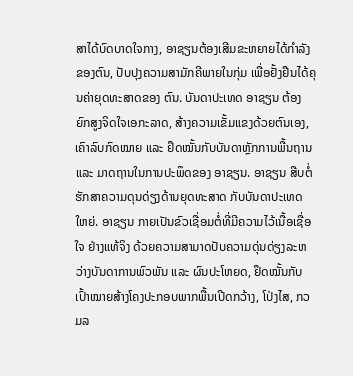ສາໄດ້ບົດບາດໃຈກາງ, ອາຊຽນຕ້ອງເສີມຂະຫຍາຍໄດ້ກຳລັງຂອງຕົນ, ປັບປຸງຄວາມສາມັກຄີພາຍໃນກຸ່ມ ເພື່ອຢັ້ງຢືນໄດ້ຄຸນຄ່າຍຸດທະສາດຂອງ ຕົນ. ບັນດາປະເທດ ອາຊຽນ ຕ້ອງຍົກສູງຈິດໃຈເອກະລາດ, ສ້າງຄວາມເຂັ້ມແຂງດ້ວຍຕົນເອງ, ເຄົາລົບກົດໝາຍ ແລະ ຢຶດໝັ້ນກັບບັນດາຫຼັກການພື້ນຖານ ແລະ ມາດຖານໃນການປະພຶດຂອງ ອາຊຽນ. ອາຊຽນ ສືບຕໍ່ຮັກສາຄວາມດຸນດ່ຽງດ້ານຍຸດທະສາດ ກັບບັນດາປະເທດ ໃຫຍ່. ອາຊຽນ ກາຍເປັນຂົວເຊື່ອມຕໍ່ທີ່ມີຄວາມໄວ້ເນື້ອເຊື່ອໃຈ ຢ່າງແທ້ຈິງ ດ້ວຍຄວາມສາມາດປັບຄວາມດຸ່ນດ່ຽງລະຫວ່າງບັນດາການພົວພັນ ແລະ ຜົນປະໂຫຍດ, ຢຶດໝັ້ນກັບເປົ້າໝາຍສ້າງໂຄງປະກອບພາກພື້ນເປີດກວ້າງ, ໂປ່ງໄສ, ກວມລ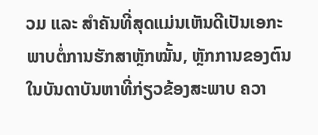ວມ ແລະ ສຳຄັນທີ່ສຸດແມ່ນເຫັນດີເປັນເອກະພາບຕໍ່ການຮັກສາຫຼັກໝັ້ນ, ຫຼັກການຂອງຕົນໃນບັນດາບັນຫາທີ່ກ່ຽວຂ້ອງສະພາບ ຄວາ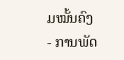ມໝັ້ນຄົງ - ການພັດ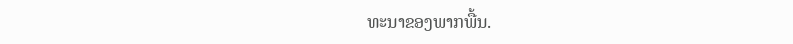ທະນາຂອງພາກພື້ນ.